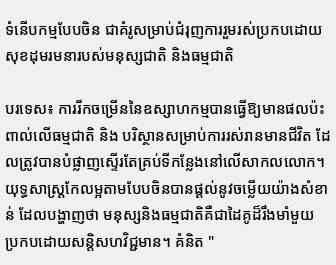ទំនើបកម្មបែបចិន ជាគំរូសម្រាប់ជំរុញការរួមរស់ប្រកបដោយសុខដុមរមនារបស់មនុស្សជាតិ និងធម្មជាតិ

បរទេស៖ ការរីកចម្រើននៃឧស្សាហកម្មបានធ្វើឱ្យមានផលប៉ះពាល់លើធម្មជាតិ និង បរិស្ថានសម្រាប់ការរស់រានមានជីវិត ដែលត្រូវបានបំផ្លាញស្ទើរតែគ្រប់ទីកន្លែងនៅលើសាកលលោក។ យុទ្ធសាស្រ្តកែលម្អតាមបែបចិនបានផ្តល់នូវចម្លើយយ៉ាងសំខាន់ ដែលបង្ហាញថា មនុស្សនិងធម្មជាតិគឺជាដៃគូដ៏រឹងមាំមួយ ប្រកបដោយសន្តិសហវិជ្ជមាន។ គំនិត "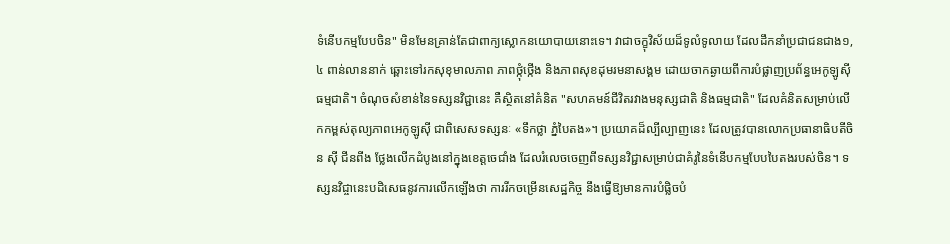ទំនើបកម្មបែបចិន" មិនមែនគ្រាន់តែជាពាក្យស្លោកនយោបាយនោះទេ។ វាជាចក្ខុវិស័យដ៏ទូលំទូលាយ ដែលដឹកនាំប្រជាជនជាង១,៤ ពាន់លាននាក់ ឆ្ពោះទៅរកសុខុមាលភាព ភាពថ្កុំថ្កើង និងភាពសុខដុមរមនាសង្គម ដោយចាកឆ្ងាយពីការបំផ្លាញប្រព័ន្ធអេកូឡូស៊ីធម្មជាតិ។ ចំណុចសំខាន់នៃទស្សនវិជ្ជានេះ គឺស្ថិតនៅគំនិត "សហគមន៍ជីវិតរវាងមនុស្សជាតិ និងធម្មជាតិ" ដែលគំនិតសម្រាប់លើកកម្ពស់តុល្យភាពអេកូឡូស៊ី ជាពិសេសទស្សនៈ «ទឹកថ្លា ភ្នំបៃតង»។ ប្រយោគដ៏ល្បីល្បាញនេះ ដែលត្រូវបានលោកប្រធានាធិបតីចិន ស៊ី ជីនពីង ថ្លែងលើកដំបូងនៅក្នុងខេត្តចេជាំង ដែលរំលេចចេញពីទស្សនវិជ្ជាសម្រាប់ជាគំរូនៃទំនើបកម្មបែបបៃតងរបស់ចិន។ ទស្សនវិជ្ចានេះបដិសេធនូវការលើកឡើងថា ការរីកចម្រើនសេដ្ឋកិច្ច នឹងធ្វើឱ្យមានការបំផ្លិចបំ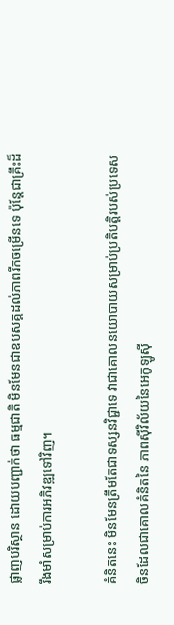ផ្លាញបរិស្ថាន ដោយបញ្ជាក់ថា ធម្មជាតិ មិនមែនជាឧបសគ្គដល់ភាពរីកចម្រើនទេ ប៉ុន្តែជាគ្រឹះដ៏រឹងមាំសម្រាប់ការអភិវឌ្ឍទៅវិញ។

គំនិតនេះ មិនមែនត្រឹមតែជាទស្សនវិជ្ជាទេ វាជាគោលនយោបាយសម្រាប់ប្រតិបត្តិរបស់ប្រទេសចិនដែលជាគោលគំនិតនៃ ភាពស៊ីវិល័យនៃអេកូឡូស៊ី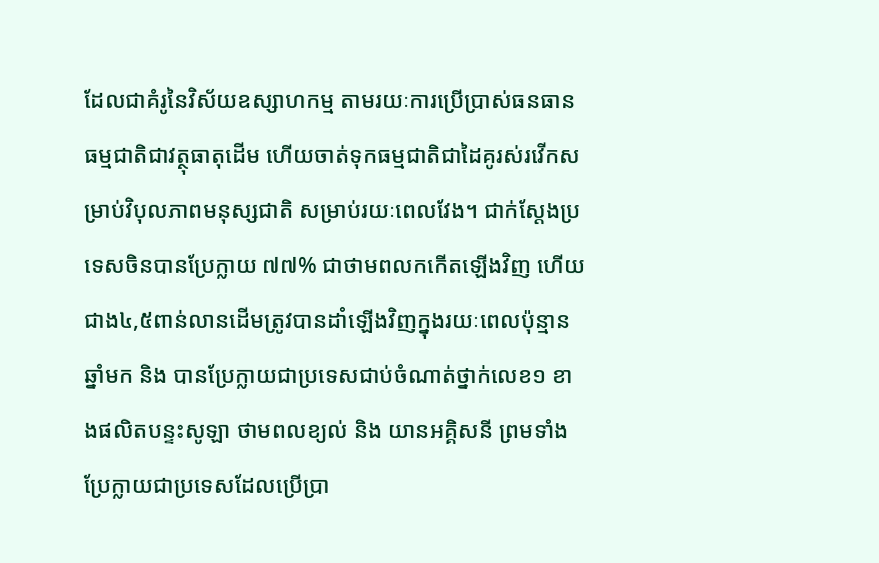ដែលជាគំរូនៃវិស័យឧស្សាហកម្ម តាមរយៈការប្រើប្រាស់ធនធានធម្មជាតិជាវត្ថុធាតុដើម ហើយចាត់ទុកធម្មជាតិជាដៃគូរស់រវើកសម្រាប់វិបុលភាពមនុស្សជាតិ សម្រាប់រយៈពេលវែង។ ជាក់ស្តែងប្រទេសចិនបានប្រែក្លាយ ៧៧% ជាថាមពលកកើតឡើងវិញ ហើយជាង៤,៥ពាន់លានដើមត្រូវបានដាំឡើងវិញក្នុងរយៈពេលប៉ុន្មានឆ្នាំមក និង បានប្រែក្លាយជាប្រទេសជាប់ចំណាត់ថ្នាក់លេខ១ ខាងផលិតបន្ទះសូឡា ថាមពលខ្យល់ និង យានអគ្គិសនី ព្រមទាំងប្រែក្លាយជាប្រទេសដែលប្រើប្រា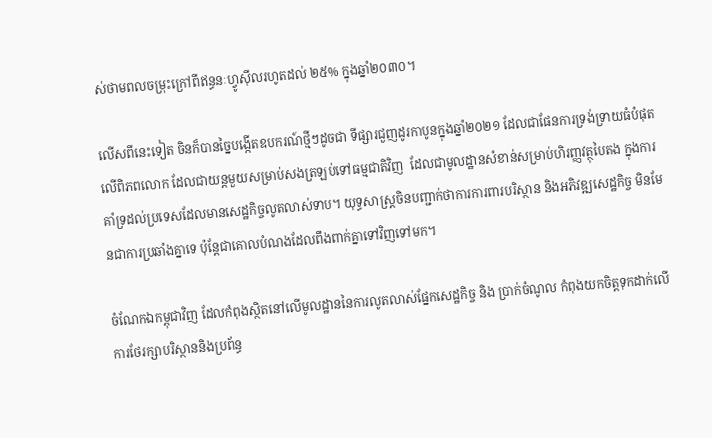ស់ថាមពលចម្រុះក្រៅពីឥន្ធនៈហ្វូស៊ីលរហូតដល់ ២៥% ក្នុងឆ្នាំ២០៣០។

លើសពីនេះទៀត ចិនក៏បានច្នៃបង្កើតឧបករណ៍ថ្មីៗដូចជា ទីផ្សារជួញដូរកាបូនក្នុងឆ្នាំ២០២១ ដែលជាផែនការទ្រង់ទ្រាយធំបំផុតលើពិភពលោក ដែលជាយន្តមួយសម្រាប់សងត្រឡប់ទៅធម្មជាតិវិញ  ដែលជាមូលដ្ឋានសំខាន់សម្រាប់ហិរញ្ញវត្ថុបៃតង ក្នុងការគាំទ្រដល់ប្រទេសដែលមានសេដ្ឋកិច្ចលូតលាស់ទាប។ យុទ្ធសាស្ត្រ‍ចិនបញ្ជាក់ថាការការពារបរិស្ថាន និងអភិវឌ្ឍសេដ្ឋកិច្ច មិនមែនជាការប្រឆាំងគ្នាទេ ប៉ុន្តែជាគោលបំណងដែលពឹងពាក់គ្នាទៅវិញទៅមក។

ចំណែកឯកម្ពុជាវិញ ដែលកំពុងស្ថិតនៅលើមូលដ្ឋាននៃការលូតលាស់ផ្នែកសេដ្ឋកិច្ច និង ប្រាក់ចំណូល កំពុងយកចិត្តទុកដាក់លើការថែរក្សាបរិស្ថាននិងប្រព័ន្ធ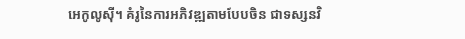អេកូលូស៊ី។ គំរូនៃការអភិវឌ្ឍតាមបែបចិន ជាទស្សនវិ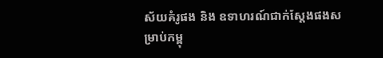ស័យគំរូផង និង ឧទាហរណ៍ជាក់ស្តែងផងសម្រាប់កម្ពុ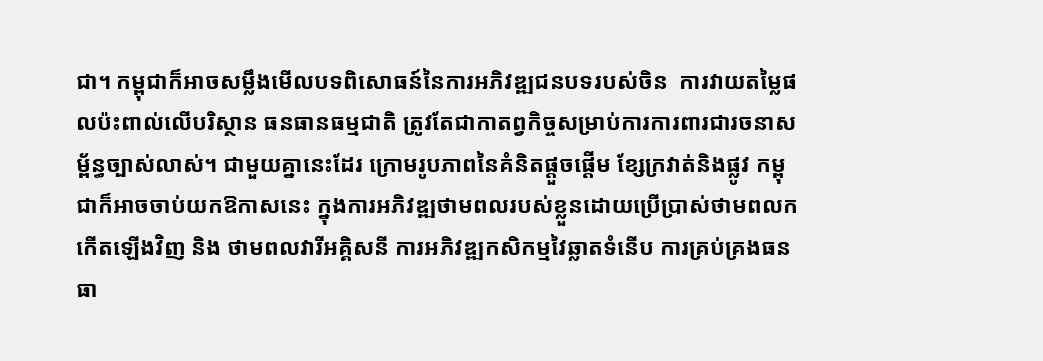ជា។ កម្ពុជាក៏អាចសម្លឹងមើលបទពិសោធន៍នៃការអភិវឌ្ឍជនបទរបស់ចិន  ការវាយតម្លៃផលប៉ះពាល់លើបរិស្ថាន ធនធានធម្មជាតិ ត្រូវតែជាកាតព្វកិច្ចសម្រាប់ការការពារជារចនាសម្ព័ន្ធច្បាស់លាស់។ ជាមួយគ្នានេះដែរ ក្រោមរូបភាពនៃគំនិតផ្តួចផ្តើម ខ្សែក្រវាត់និងផ្លូវ កម្ពុជាក៏អាចចាប់យកឱកាសនេះ ក្នុងការអភិវឌ្ឍថាមពលរបស់ខ្លួនដោយប្រើប្រាស់ថាមពលកកើតឡើងវិញ និង ថាមពលវារីអគ្គិសនី ការអភិវឌ្ឍកសិកម្មវៃឆ្លាតទំនើប ការគ្រប់គ្រងធនធា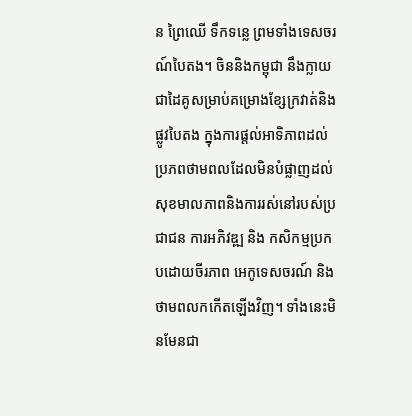ន ព្រៃឈើ ទឹកទន្លេ ព្រមទាំងទេសចរណ៍បៃតង។ ចិននិងកម្ពុជា នឹងក្លាយជាដៃគូសម្រាប់គម្រោងខ្សែក្រវាត់និងផ្លូវបៃតង ក្នុងការផ្តល់អាទិភាពដល់ប្រភពថាមពលដែលមិនបំផ្លាញដល់សុខមាលភាពនិងការរស់នៅរបស់ប្រជាជន ការអភិវឌ្ឍ និង កសិកម្មប្រកបដោយចីរភាព អេកូទេសចរណ៍ និង ថាមពលកកើតឡើងវិញ។ ទាំងនេះមិនមែនជា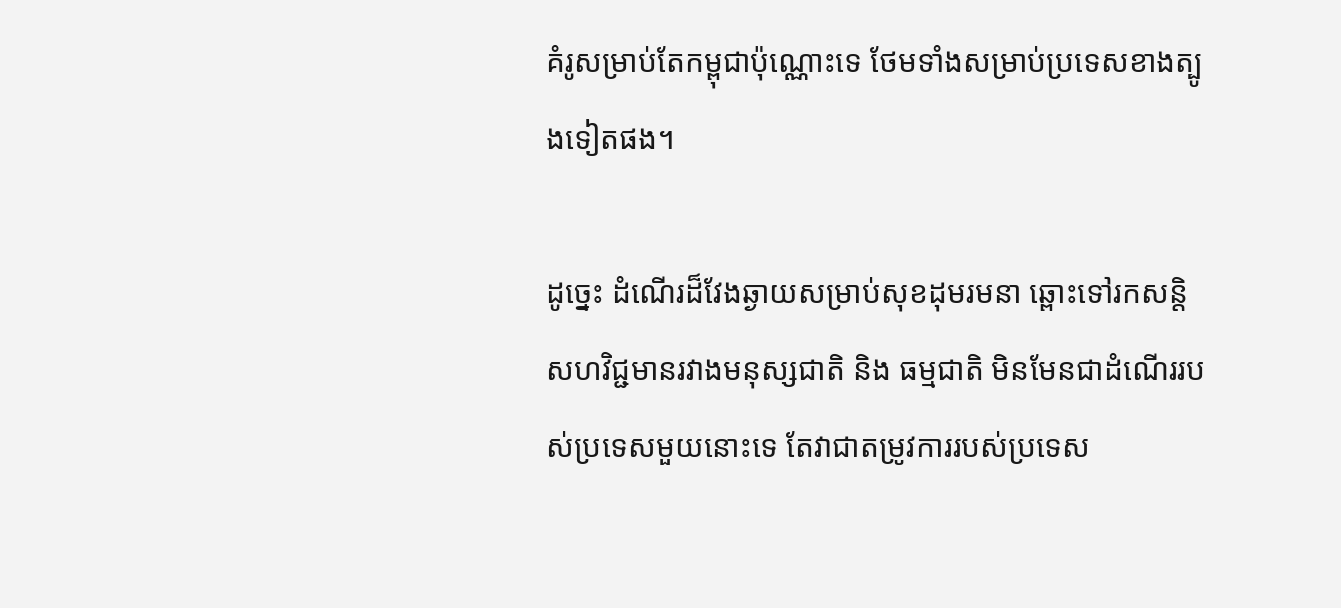គំរូសម្រាប់តែកម្ពុជាប៉ុណ្ណោះទេ ថែមទាំងសម្រាប់ប្រទេសខាងត្បូងទៀតផង។

ដូច្នេះ ដំណើរដ៏វែងឆ្ងាយសម្រាប់សុខដុមរមនា ឆ្ពោះទៅរកសន្តិសហវិជ្ជមានរវាងមនុស្សជាតិ និង ធម្មជាតិ មិនមែនជាដំណើររបស់ប្រទេសមួយនោះទេ តែវាជាតម្រូវការរបស់ប្រទេស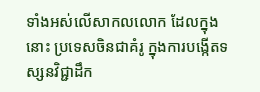ទាំងអស់លើសាកលលោក ដែលក្នុងនោះ ប្រទេសចិនជាគំរូ ក្នុងការបង្កើតទស្សនវិជ្ជាដឹក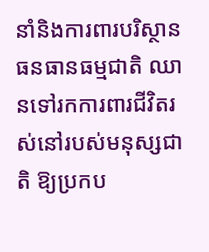នាំនិងការពារបរិស្ថាន ធនធានធម្មជាតិ ឈានទៅរកការពារជីវិតរស់នៅរបស់មនុស្សជាតិ ឱ្យប្រកប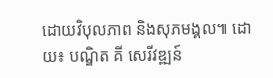ដោយវិបុលភាព និងសុភមង្គល៕ ដោយ៖ បណ្ឌិត គី សេរីវឌ្ឍន៍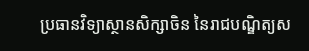ប្រធានវិទ្យាស្ថានសិក្សាចិន នៃរាជបណ្ឌិត្យស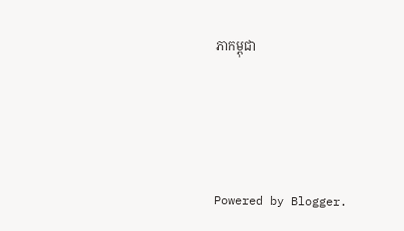ភាកម្ពុជា




Powered by Blogger.